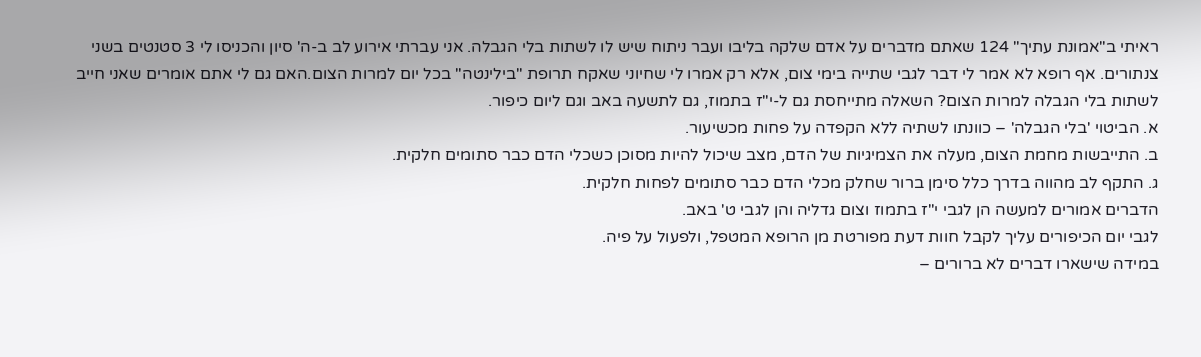ראיתי ב"אמונת עתיך" 124 שאתם מדברים על אדם שלקה בליבו ועבר ניתוח שיש לו לשתות בלי הגבלה. אני עברתי אירוע לב ב-ה' סיון והכניסו לי 3 סטנטים בשני צנתורים. אף רופא לא אמר לי דבר לגבי שתייה בימי צום, אלא רק אמרו לי שחיוני שאקח תרופת "בילינטה" בכל יום למרות הצום.האם גם לי אתם אומרים שאני חייב לשתות בלי הגבלה למרות הצום? השאלה מתייחסת גם ל-י"ז בתמוז, גם לתשעה באב וגם ליום כיפור.
א. הביטוי 'בלי הגבלה' – כוונתו לשתיה ללא הקפדה על פחות מכשיעור.
ב. התייבשות מחמת הצום, מעלה את הצמיגיות של הדם, מצב שיכול להיות מסוכן כשכלי הדם כבר סתומים חלקית.
ג. התקף לב מהווה בדרך כלל סימן ברור שחלק מכלי הדם כבר סתומים לפחות חלקית.
הדברים אמורים למעשה הן לגבי י"ז בתמוז וצום גדליה והן לגבי ט' באב.
לגבי יום הכיפורים עליך לקבל חוות דעת מפורטת מן הרופא המטפל, ולפעול על פיה.
במידה שישארו דברים לא ברורים –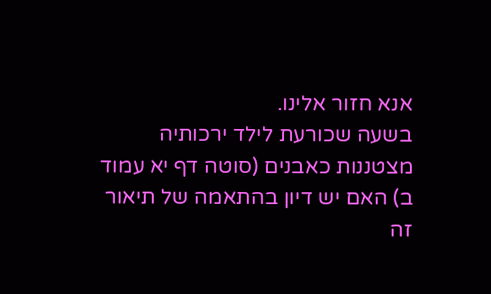אנא חזור אלינו.
בשעה שכורעת לילד ירכותיה מצטננות כאבנים (סוטה דף יא עמוד ב) האם יש דיון בהתאמה של תיאור זה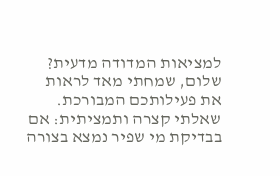למציאות המדודה מדעית?
שלום, שמחתי מאד לראות את פעילותכם המבורכת. שאלתי קצרה ותמציתית: אם בבדיקת מי שפיר נמצא בצורה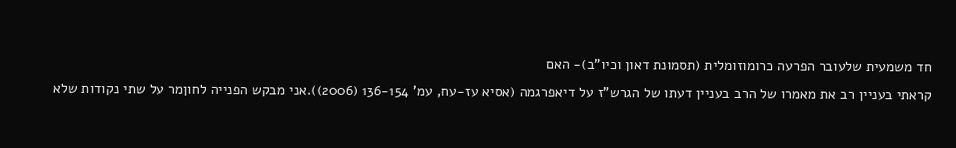חד משמעית שלעובר הפרעה כרומוזומלית (תסמונת דאון וכיו"ב)- האם
קראתי בעניין רב את מאמרו של הרב בעניין דעתו של הגרש"ז על דיאפרגמה (אסיא עז-עח, עמ' 136-154 (2006)).אני מבקש הפנייה לחוןמר על שתי נקודות שלא